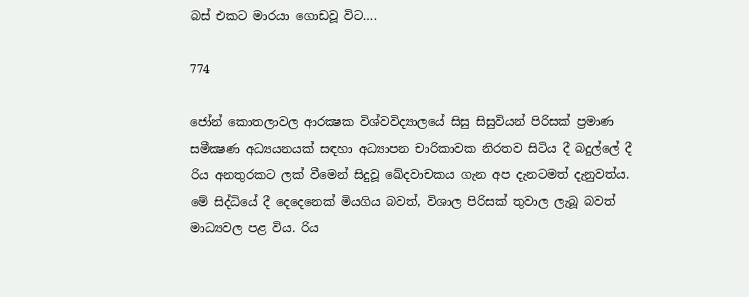බස් එකට මාරයා ගොඩවූ විට….

774

ජෝන් කොතලාවල ආරක්‍ෂක විශ්වවිද්‍යාලයේ සිසු සිසුවියන් පිරිසක් ප්‍රමාණ සමීක්‍ෂණ අධ්‍යයනයක් සඳහා අධ්‍යාපන චාරිකාවක නිරතව සිටිය දී බදුල්ලේ දී රිය අනතුරකට ලක් වීමෙන් සිදුවූ ඛේදවාචකය ගැන අප දැනටමත් දැනුවත්ය. මේ සිද්ධියේ දී දෙදෙනෙක් මියගිය බවත්, විශාල පිරිසක් තුවාල ලැබූ බවත් මාධ්‍යවල පළ විය. රිය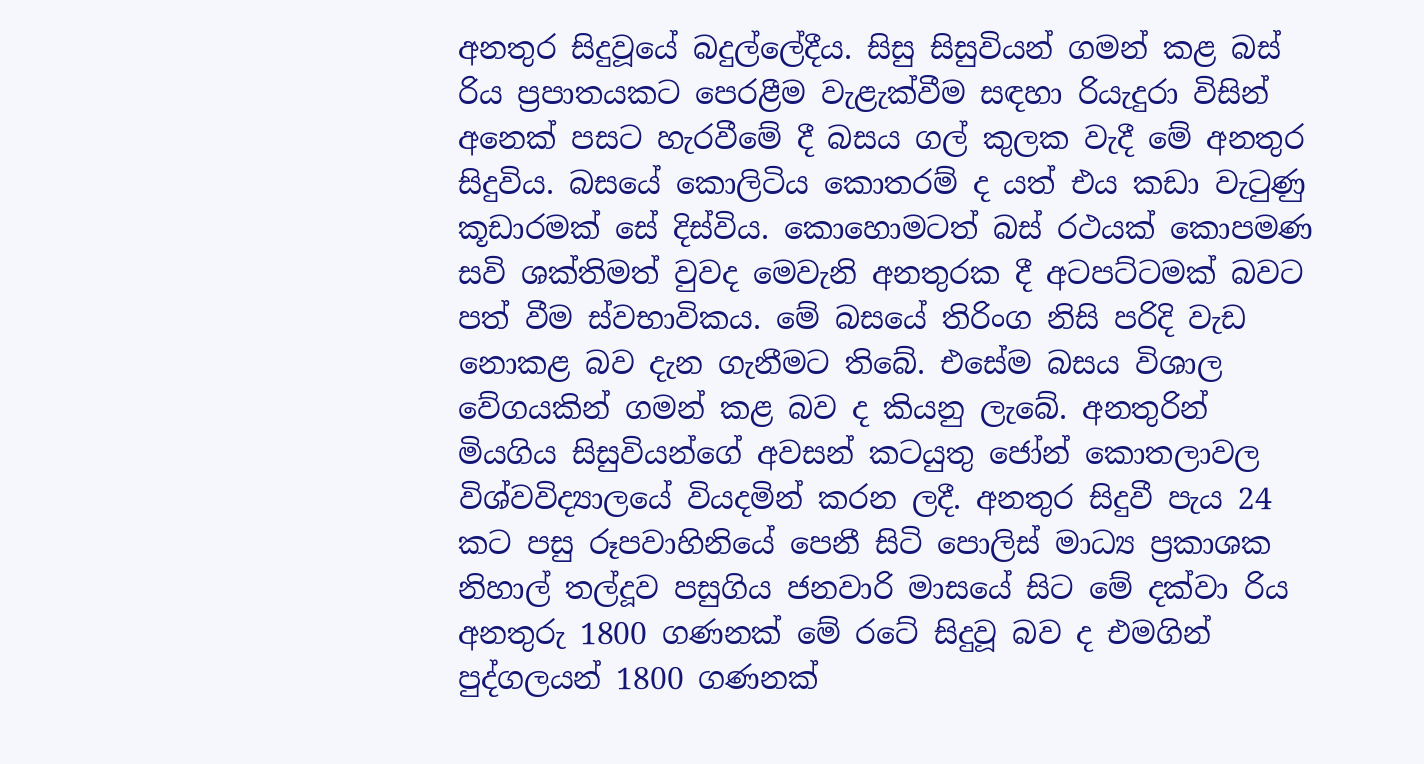අනතුර සිදුවූයේ බදුල්ලේදීය. සිසු සිසුවියන් ගමන් කළ බස් රිය ප්‍රපාතයකට පෙරළීම වැළැක්වීම සඳහා රියැදුරා විසින් අනෙක් පසට හැරවීමේ දී බසය ගල් කුලක වැදී මේ අනතුර සිදුවිය. බසයේ කොලිටිය කොතරම් ද යත් එය කඩා වැටුණු කූඩාරමක් සේ දිස්විය. කොහොමටත් බස් රථයක් කොපමණ සවි ශක්තිමත් වුවද මෙවැනි අනතුරක දී අටපට්ටමක් බවට පත් වීම ස්වභාවිකය. මේ බසයේ තිරිංග නිසි පරිදි වැඩ නොකළ බව දැන ගැනීමට තිබේ. එසේම බසය විශාල වේගයකින් ගමන් කළ බව ද කියනු ලැබේ. අනතුරින් මියගිය සිසුවියන්ගේ අවසන් කටයුතු ජෝන් කොතලාවල විශ්වවිද්‍යාලයේ වියදමින් කරන ලදී. අනතුර සිදුවී පැය 24 කට පසු රූපවාහිනියේ පෙනී සිටි පොලිස් මාධ්‍ය ප්‍රකාශක නිහාල් තල්දූව පසුගිය ජනවාරි මාසයේ සිට මේ දක්වා රිය අනතුරු 1800 ගණනක් මේ රටේ සිදුවූ බව ද එමගින් පුද්ගලයන් 1800 ගණනක්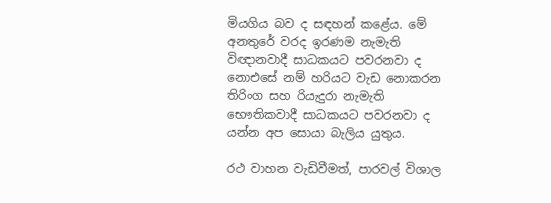මියගිය බව ද සඳහන් කළේය. මේ අනතුරේ වරද ඉරණම නැමැති විඥානවාදී සාධකයට පවරනවා ද නොඑසේ නම් හරියට වැඩ නොකරන තිරිංග සහ රියැදුරා නැමැති භෞතිකවාදී සාධකයට පවරනවා ද යන්න අප සොයා බැලිය යුතුය.

රථ වාහන වැඩිවීමත්, පාරවල් විශාල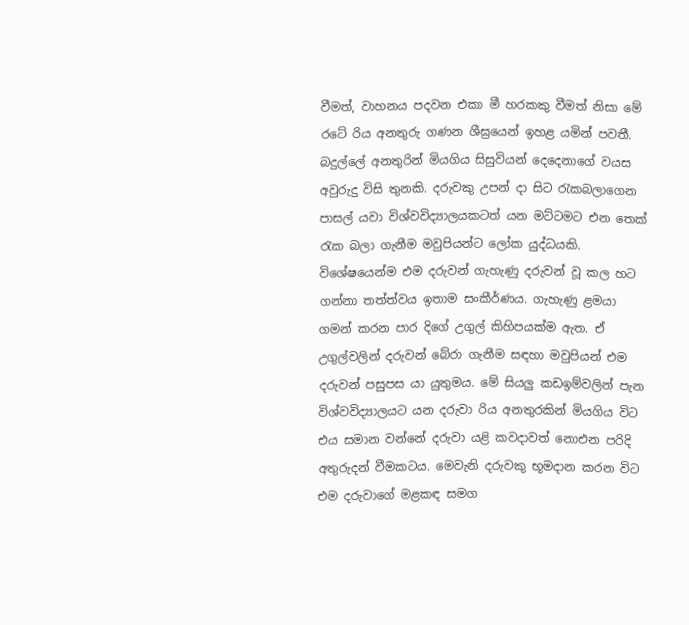වීමත්, වාහනය පදවන එකා මී හරකකු වීමත් නිසා මේ රටේ රිය අනතුරු ගණන ශීඝ්‍රයෙන් ඉහළ යමින් පවතී. බදුල්ලේ අනතුරින් මියගිය සිසුවියන් දෙදෙනාගේ වයස අවුරුදු විසි තුනකි. දරුවකු උපන් දා සිට රැකබලාගෙන පාසල් යවා විශ්වවිද්‍යාලයකටත් යන මට්ටමට එන තෙක් රැක බලා ගැනීම මවුපියන්ට ලෝක යුද්ධයකි. විශේෂයෙන්ම එම දරුවන් ගැහැණු දරුවන් වූ කල හට ගන්නා තත්ත්වය ඉතාම සංකීර්ණය. ගැහැණු ළමයා ගමන් කරන පාර දිගේ උගුල් කිහිපයක්ම ඇත. ඒ උගුල්වලින් දරුවන් බේරා ගැනීම සඳහා මවුපියන් එම දරුවන් පසුපස යා යුතුමය. මේ සියලු කඩඉම්වලින් පැන විශ්වවිද්‍යාලයට යන දරුවා රිය අනතුරකින් මියගිය විට එය සමාන වන්නේ දරුවා යළි කවදාවත් නොඑන පරිදි අතුරුදන් වීමකටය. මෙවැනි දරුවකු භූමදාන කරන විට එම දරුවාගේ මළකඳ සමග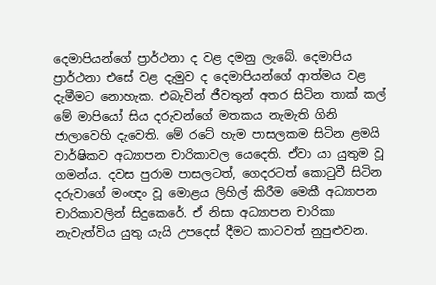දෙමාපියන්ගේ ප්‍රාර්ථනා ද වළ දමනු ලැබේ. දෙමාපිය ප්‍රාර්ථනා එසේ වළ දැමුව ද දෙමාපියන්ගේ ආත්මය වළ දැමීමට නොහැක. එබැවින් ජීවතුන් අතර සිටින තාක් කල් මේ මාපියෝ සිය දරුවන්ගේ මතකය නැමැති ගිනි ජාලාවෙහි දැවෙති. මේ රටේ හැම පාසලකම සිටින ළමයි වාර්ෂිකව අධ්‍යාපන චාරිකාවල යෙදෙති. ඒවා යා යුතුම වූ ගමන්ය. දවස පුරාම පාසලටත්, ගෙදරටත් කොටුවී සිටින දරුවාගේ මංඥං වූ මොළය ලිහිල් කිරීම මෙකී අධ්‍යාපන චාරිකාවලින් සිදුකෙරේ. ඒ නිසා අධ්‍යාපන චාරිකා නැවැත්විය යුතු යැයි උපදෙස් දීමට කාටවත් නුපුළුවන.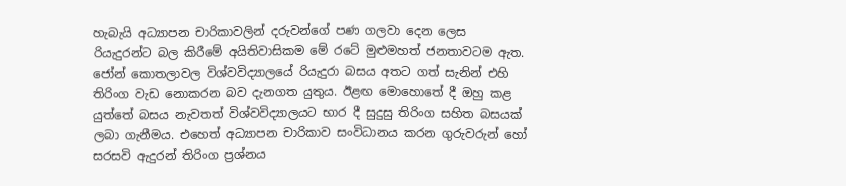හැබැයි අධ්‍යාපන චාරිකාවලින් දරුවන්ගේ පණ ගලවා දෙන ලෙස රියැදුරන්ට බල කිරීමේ අයිතිවාසිකම මේ රටේ මුළුමහත් ජනතාවටම ඇත. ජෝන් කොතලාවල විශ්වවිද්‍යාලයේ රියැදුරා බසය අතට ගත් සැනින් එහි තිරිංග වැඩ නොකරන බව දැනගත යුතුය. ඊළඟ මොහොතේ දී ඔහු කළ යුත්තේ බසය නැවතත් විශ්වවිද්‍යාලයට භාර දී සුදුසු තිරිංග සහිත බසයක් ලබා ගැනීමය. එහෙත් අධ්‍යාපන චාරිකාව සංවිධානය කරන ගුරුවරුන් හෝ සරසවි ඇදුරන් තිරිංග ප්‍රශ්නය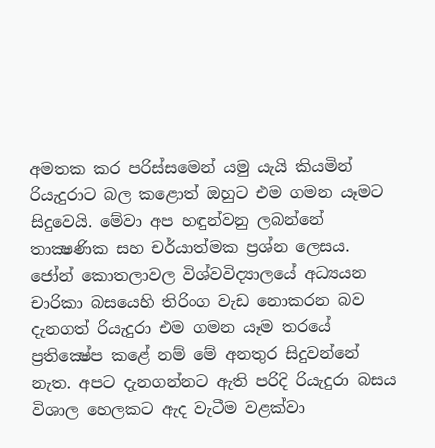අමතක කර පරිස්සමෙන් යමු යැයි කියමින් රියැදුරාට බල කළොත් ඔහුට එම ගමන යෑමට සිදුවෙයි. මේවා අප හඳුන්වනු ලබන්නේ තාක්‍ෂණික සහ චර්යාත්මක ප්‍රශ්න ලෙසය. ජෝන් කොතලාවල විශ්වවිද්‍යාලයේ අධ්‍යයන චාරිකා බසයෙහි තිරිංග වැඩ නොකරන බව දැනගත් රියැදුරා එම ගමන යෑම තරයේ ප්‍රතික්‍ෂේප කළේ නම් මේ අනතුර සිදුවන්නේ නැත. අපට දැනගන්නට ඇති පරිදි රියැදුරා බසය විශාල හෙලකට ඇද වැටීම වළක්වා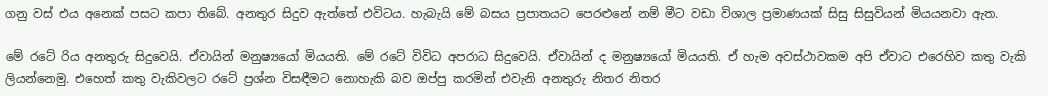ගනු වස් එය අනෙක් පසට කපා තිබේ. අනතුර සිදුව ඇත්තේ එවිටය. හැබැයි මේ බසය ප්‍රපාතයට පෙරළුනේ නම් මීට වඩා විශාල ප්‍රමාණයක් සිසු සිසුවියන් මියයනවා ඇත.

මේ රටේ රිය අනතුරු සිදුවෙයි. ඒවායින් මනුෂ්‍යයෝ මියයති. මේ රටේ විවිධ අපරාධ සිදුවෙයි. ඒවායින් ද මනුෂ්‍යයෝ මියයති. ඒ හැම අවස්ථාවකම අපි ඒවාට එරෙහිව කතු වැකි ලියන්නෙමු. එහෙත් කතු වැකිවලට රටේ ප්‍රශ්න විසඳීමට නොහැකි බව ඔප්පු කරමින් එවැනි අනතුරු නිතර නිතර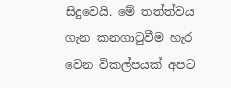සිදුවෙයි. මේ තත්ත්වය ගැන කනගාටුවීම හැර වෙන විකල්පයක් අපට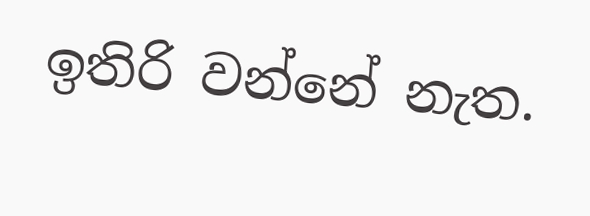ඉතිරි වන්නේ නැත.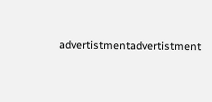advertistmentadvertistment